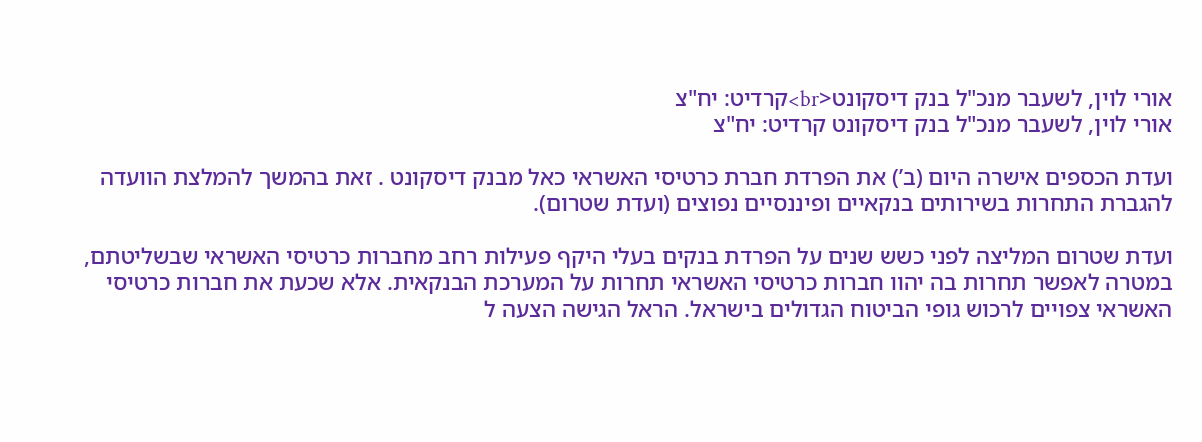אורי לוין, לשעבר מנכ"ל בנק דיסקונט<br>קרדיט: יח"צ
אורי לוין, לשעבר מנכ"ל בנק דיסקונט קרדיט: יח"צ

ועדת הכספים אישרה היום (ב’) את הפרדת חברת כרטיסי האשראי כאל מבנק דיסקונט . זאת בהמשך להמלצת הוועדה להגברת התחרות בשירותים בנקאיים ופיננסיים נפוצים (ועדת שטרום).

ועדת שטרום המליצה לפני כשש שנים על הפרדת בנקים בעלי היקף פעילות רחב מחברות כרטיסי האשראי שבשליטתם, במטרה לאפשר תחרות בה יהוו חברות כרטיסי האשראי תחרות על המערכת הבנקאית. אלא שכעת את חברות כרטיסי האשראי צפויים לרכוש גופי הביטוח הגדולים בישראל. הראל הגישה הצעה ל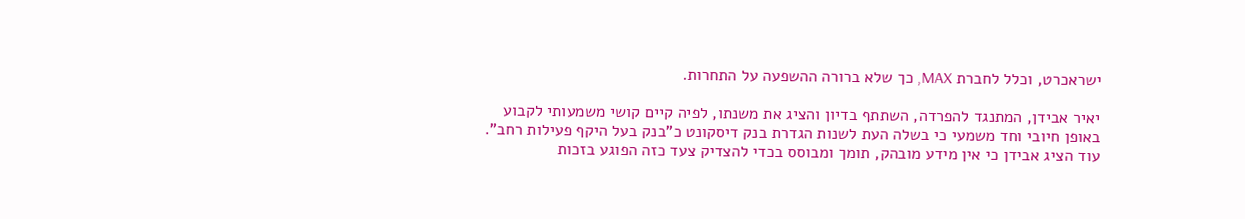ישראכרט, וכלל לחברת MAX, כך שלא ברורה ההשפעה על התחרות.

יאיר אבידן, המתנגד להפרדה, השתתף בדיון והציג את משנתו, לפיה קיים קושי משמעותי לקבוע באופן חיובי וחד משמעי כי בשלה העת לשנות הגדרת בנק דיסקונט כ"בנק בעל היקף פעילות רחב". עוד הציג אבידן כי אין מידע מובהק, תומך ומבוסס בכדי להצדיק צעד כזה הפוגע בזכות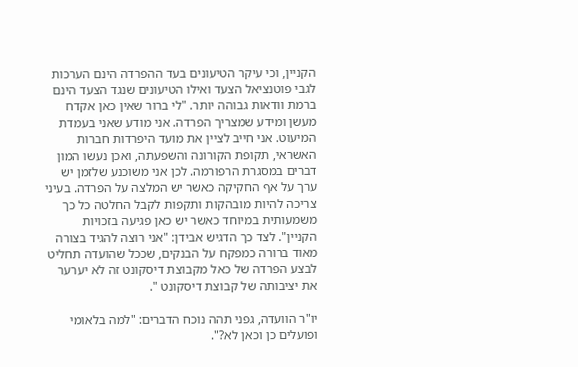הקניין, וכי עיקר הטיעונים בעד ההפרדה הינם הערכות לגבי פוטנציאל הצעד ואילו הטיעונים שנגד הצעד הינם ברמת וודאות גבוהה יותר. "לי ברור שאין כאן אקדח מעשן ומידע שמצריך הפרדה. אני מודע שאני בעמדת המיעוט. אני חייב לציין את מועד היפרדות חברות האשראי, תקופת הקורונה והשפעתה, ואכן נעשו המון דברים במסגרת הרפורמה. לכן אני משוכנע שלזמן יש ערך על אף החקיקה כאשר יש המלצה על הפרדה. בעיני צריכה להיות מובהקות ותקפות לקבל החלטה כל כך משמעותית במיוחד כאשר יש כאן פגיעה בזכויות הקניין". לצד כך הדגיש אבידן: "אני רוצה להגיד בצורה מאוד ברורה כמפקח על הבנקים, שככל שהועדה תחליט לבצע הפרדה של כאל מקבוצת דיסקונט זה לא יערער את יציבותה של קבוצת דיסקונט ".

יו"ר הוועדה, גפני תהה נוכח הדברים: "למה בלאומי ופועלים כן וכאן לא?".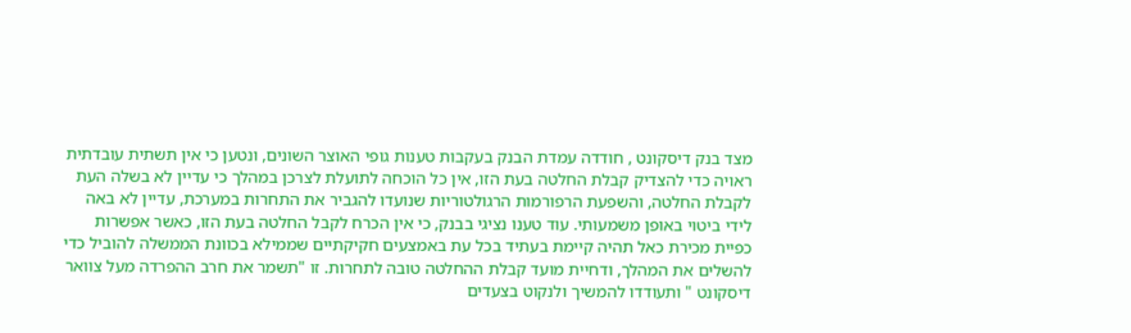מצד בנק דיסקונט , חודדה עמדת הבנק בעקבות טענות גופי האוצר השונים, ונטען כי אין תשתית עובדתית ראויה כדי להצדיק קבלת החלטה בעת הזו, אין כל הוכחה לתועלת לצרכן במהלך כי עדיין לא בשלה העת לקבלת החלטה, והשפעת הרפורמות הרגולטוריות שנועדו להגביר את התחרות במערכת, עדיין לא באה לידי ביטוי באופן משמעותי. עוד טענו נציגי בבנק, כי אין הכרח לקבל החלטה בעת הזו, כאשר אפשרות כפיית מכירת כאל תהיה קיימת בעתיד בכל עת באמצעים חקיקתיים שממילא בכוונת הממשלה להוביל כדי להשלים את המהלך, ודחיית מועד קבלת ההחלטה טובה לתחרות. זו "תשמר את חרב ההפרדה מעל צוואר דיסקונט " ותעודדו להמשיך ולנקוט בצעדים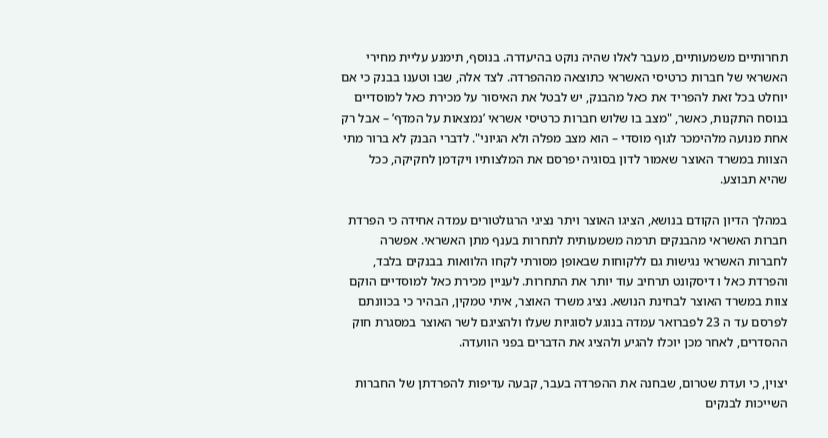תחרותיים משמעותיים, מעבר לאלו שהיה נוקט בהיעדרה. בנוסף, תימנע עליית מחירי האשראי של חברות כרטיסי האשראי כתוצאה מההפרדה. לצד אלה, שבו וטענו בבנק כי אם יוחלט בכל זאת להפריד את כאל מהבנק, יש לבטל את האיסור על מכירת כאל למוסדיים בנוסח התקנות, כאשר, "מצב בו שלוש חברות כרטיסי אשראי ’נמצאות על המדף’ – אבל רק אחת מנועה מלהימכר לגוף מוסדי – הוא מצב מפלה ולא הגיוני". לדברי הבנק לא ברור מתי הצוות במשרד האוצר שאמור לדון בסוגיה יפרסם את המלצותיו ויקדמן לחקיקה, ככל שהיא תבוצע.

במהלך הדיון הקודם בנושא, הציגו האוצר ויתר נציגי הרגולטורים עמדה אחידה כי הפרדת חברות האשראי מהבנקים תרמה משמעותית לתחרות בענף מתן האשראי. אפשרה לחברות האשראי נגישות גם ללקוחות שבאופן מסורתי לקחו הלוואות בבנקים בלבד, והפרדת כאל ו דיסקונט תרחיב עוד יותר את התחרות. לעניין מכירת כאל למוסדיים הוקם צוות במשרד האוצר לבחינת הנושא. נציג משרד האוצר, איתי טמקין, הבהיר כי בכוונתם לפרסם עד ה 23 לפברואר עמדה בנוגע לסוגיות שעלו ולהציגם לשר האוצר במסגרת חוק ההסדרים, לאחר מכן יוכלו להגיע ולהציג את הדברים בפני הוועדה.

יצוין, כי ועדת שטרום, שבחנה את ההפרדה בעבר, קבעה עדיפות להפרדתן של החברות השייכות לבנקים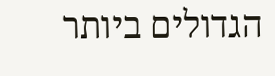הגדולים ביותר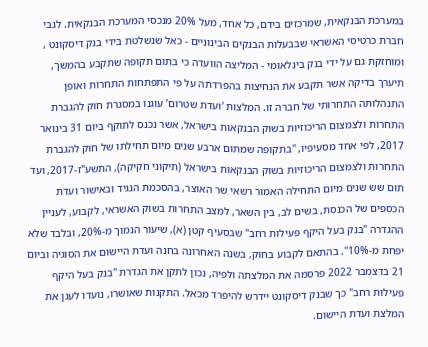במערכת הבנקאית, שמרכזים בידם, כל אחד, מעל 20% מנכסי המערכת הבנקאית. לגבי חברת כרטיסי האשראי שבבעלות הבנקים הבינוניים - כאל שנשלטת בידי בנק דיסקונט , ומוחזקת גם על ידי בנק בינלאומי - המליצה הוועדה כי בתום תקופה שתקבע בהמשך, תיערך בדיקה אשר תקבע את הנחיצות בהפרדתה על פי התפתחות התחרות ואופן התנהלותה התחרותי של חברה זו. המלצות ’ועדת שטרום’ עוגנו במסגרת חוק להגברת התחרות ולצמצום הריכוזיות בשוק הבנקאות בישראל, אשר נכנס לתוקף ביום 31 בינואר 2017, לפי אחד מסעיפיו, "בתקופה שמתום ארבע שנים מיום תחילתו של חוק להגברת התחרות ולצמצום הריכוזיות בשוק הבנקאות בישראל (תיקוני חקיקה), התשע"ז-2017, ועד תום שש שנים מיום התחילה האמור רשאי שר האוצר, בהסכמת הנגיד ובאישור ועדת הכספים של הכנסת, בשים לב, בין השאר, למצב התחרות בשוק האשראי, לקבוע, לעניין ההגדרה "בנק בעל היקף פעילות רחב" שבסעיף קטן (א), שיעור הנמוך מ-20%, ובלבד שלא יפחת מ-10%". בהתאם לקבוע בחוק, בשנה האחרונה בחנה ועדת היישום את הסוגיה וביום 21 בדצמבר 2022 פרסמה את המלצתה ולפיה, נכון לתקן את הגדרת "בנק בעל היקף פעילות רחב" כך שבנק דיסקונט יידרש להיפרד מכאל. התקנות שאושרו, נועדו לעגן את המלצת ועדת היישום.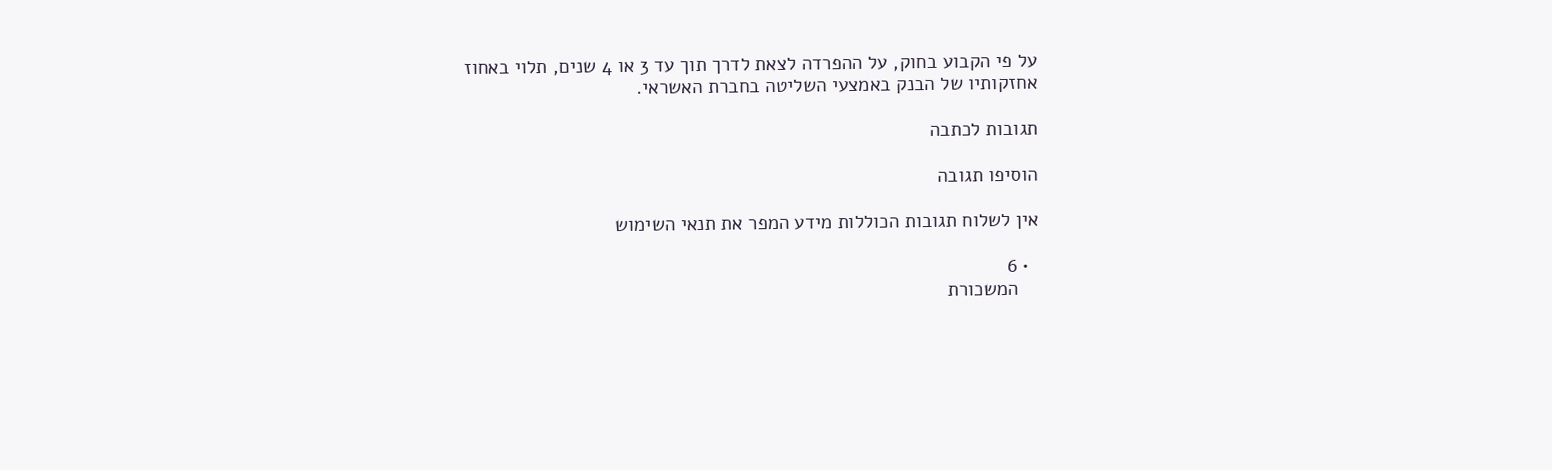על פי הקבוע בחוק, על ההפרדה לצאת לדרך תוך עד 3 או 4 שנים, תלוי באחוז אחזקותיו של הבנק באמצעי השליטה בחברת האשראי.

תגובות לכתבה

הוסיפו תגובה

אין לשלוח תגובות הכוללות מידע המפר את תנאי השימוש

  • 6
    המשכורת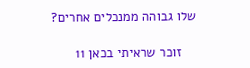שלו גבוהה ממנכלים אחרים?

    זוכר שראיתי בכאן 11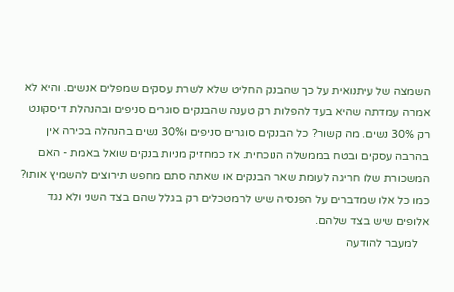השמצה של עיתנואית על כך שהבנק החליט שלא לשרת עסקים שמפלים אנשים. והיא לא אמרה עמדתה שהיא בעד להפלות רק טענה שהבנקים סוגרים סניפים ובהנהלת דיסקונט רק 30% נשים. מה קשור? כל הבנקים סוגרים סניפים ו30% נשים בהנהלה בכירה אין בהרבה עסקים ובטח בממשלה הנוכחית. אז כמחזיק מניות בנקים שואל באמת - האם המשכורת שלו חריגה לעומת שאר הבנקים או שאתה סתם מחפש תירוצים להשמיץ אותו? כמו כל אלו שמדברים על הפנסיה שיש לרמטכלים רק בגלל שהם בצד השני ולא נגד אלופים שיש בצד שלהם.
    למעבר להודעה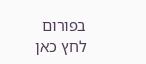בפורום לחץ כאן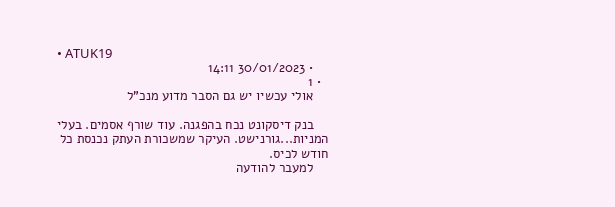• ATUK19
    • 30/01/2023 14:11
  • 1
    אולי עכשיו יש גם הסבר מדוע מנכ"ל

    בנק דיסקונט נכח בהפגנה. עוד שורף אסמים. בעלי המניות...גורנישט. העיקר שמשכורת העתק נכנסת כל חודש לכיס.
    למעבר להודעה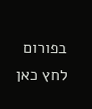בפורום לחץ כאן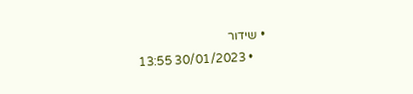• שידור
    • 30/01/2023 13:55